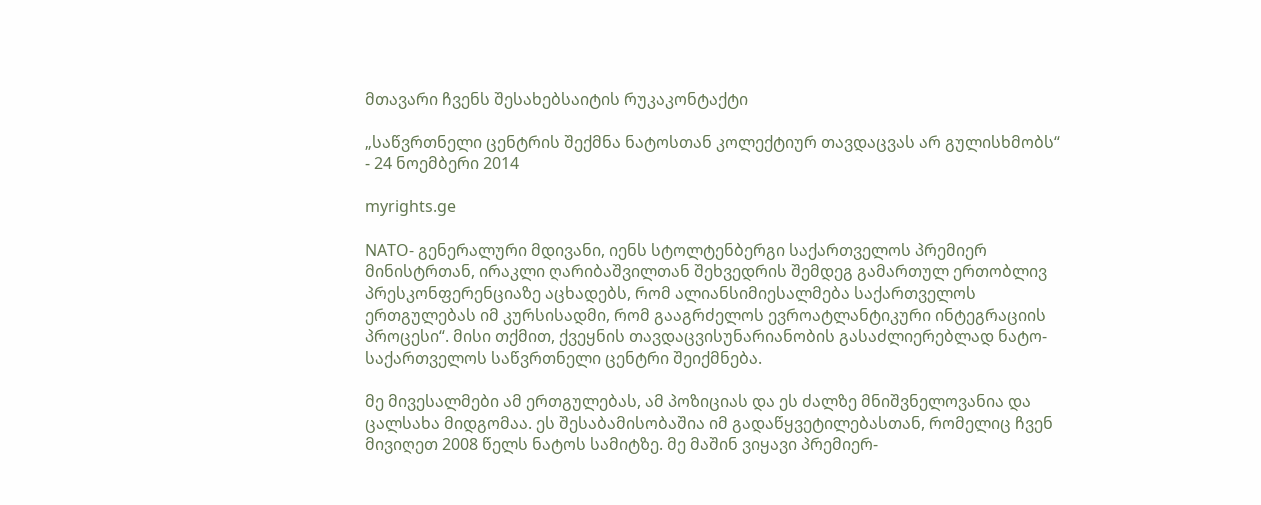მთავარი ჩვენს შესახებსაიტის რუკაკონტაქტი

„საწვრთნელი ცენტრის შექმნა ნატოსთან კოლექტიურ თავდაცვას არ გულისხმობს“ - 24 ნოემბერი 2014

myrights.ge

NATO- გენერალური მდივანი, იენს სტოლტენბერგი საქართველოს პრემიერ მინისტრთან, ირაკლი ღარიბაშვილთან შეხვედრის შემდეგ გამართულ ერთობლივ პრესკონფერენციაზე აცხადებს, რომ ალიანსიმიესალმება საქართველოს ერთგულებას იმ კურსისადმი, რომ გააგრძელოს ევროატლანტიკური ინტეგრაციის პროცესი“. მისი თქმით, ქვეყნის თავდაცვისუნარიანობის გასაძლიერებლად ნატო-საქართველოს საწვრთნელი ცენტრი შეიქმნება.

მე მივესალმები ამ ერთგულებას, ამ პოზიციას და ეს ძალზე მნიშვნელოვანია და ცალსახა მიდგომაა. ეს შესაბამისობაშია იმ გადაწყვეტილებასთან, რომელიც ჩვენ მივიღეთ 2008 წელს ნატოს სამიტზე. მე მაშინ ვიყავი პრემიერ-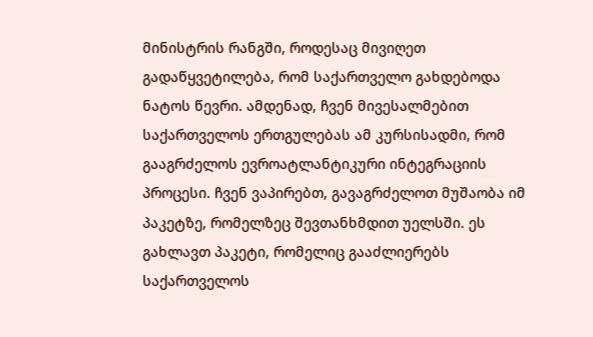მინისტრის რანგში, როდესაც მივიღეთ გადაწყვეტილება, რომ საქართველო გახდებოდა ნატოს წევრი. ამდენად, ჩვენ მივესალმებით საქართველოს ერთგულებას ამ კურსისადმი, რომ გააგრძელოს ევროატლანტიკური ინტეგრაციის პროცესი. ჩვენ ვაპირებთ, გავაგრძელოთ მუშაობა იმ პაკეტზე, რომელზეც შევთანხმდით უელსში. ეს გახლავთ პაკეტი, რომელიც გააძლიერებს საქართველოს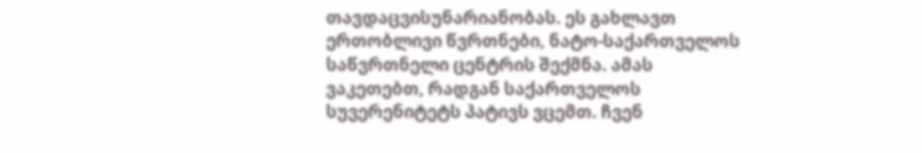თავდაცვისუნარიანობას. ეს გახლავთ ერთობლივი წვრთნები, ნატო-საქართველოს საწვრთნელი ცენტრის შექმნა. ამას ვაკეთებთ, რადგან საქართველოს სუვერენიტეტს პატივს ვცემთ. ჩვენ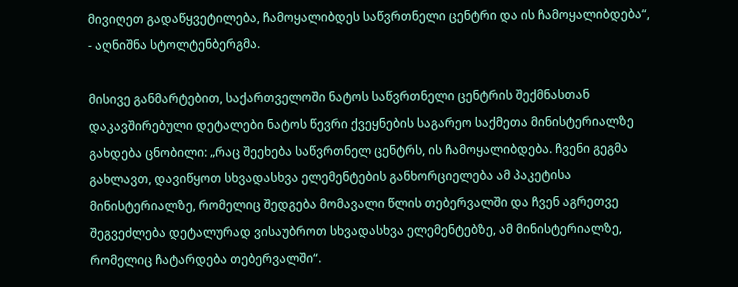მივიღეთ გადაწყვეტილება, ჩამოყალიბდეს საწვრთნელი ცენტრი და ის ჩამოყალიბდება“, - აღნიშნა სტოლტენბერგმა.

მისივე განმარტებით, საქართველოში ნატოს საწვრთნელი ცენტრის შექმნასთან დაკავშირებული დეტალები ნატოს წევრი ქვეყნების საგარეო საქმეთა მინისტერიალზე გახდება ცნობილი: „რაც შეეხება საწვრთნელ ცენტრს, ის ჩამოყალიბდება. ჩვენი გეგმა გახლავთ, დავიწყოთ სხვადასხვა ელემენტების განხორციელება ამ პაკეტისა მინისტერიალზე, რომელიც შედგება მომავალი წლის თებერვალში და ჩვენ აგრეთვე შეგვეძლება დეტალურად ვისაუბროთ სხვადასხვა ელემენტებზე, ამ მინისტერიალზე, რომელიც ჩატარდება თებერვალში“.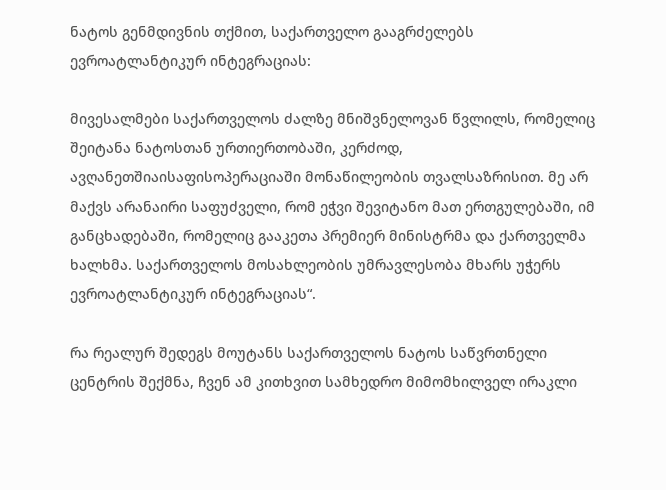ნატოს გენმდივნის თქმით, საქართველო გააგრძელებს ევროატლანტიკურ ინტეგრაციას:

მივესალმები საქართველოს ძალზე მნიშვნელოვან წვლილს, რომელიც შეიტანა ნატოსთან ურთიერთობაში, კერძოდ, ავღანეთშიაისაფისოპერაციაში მონაწილეობის თვალსაზრისით. მე არ მაქვს არანაირი საფუძველი, რომ ეჭვი შევიტანო მათ ერთგულებაში, იმ განცხადებაში, რომელიც გააკეთა პრემიერ მინისტრმა და ქართველმა ხალხმა. საქართველოს მოსახლეობის უმრავლესობა მხარს უჭერს ევროატლანტიკურ ინტეგრაციას“.

რა რეალურ შედეგს მოუტანს საქართველოს ნატოს საწვრთნელი ცენტრის შექმნა, ჩვენ ამ კითხვით სამხედრო მიმომხილველ ირაკლი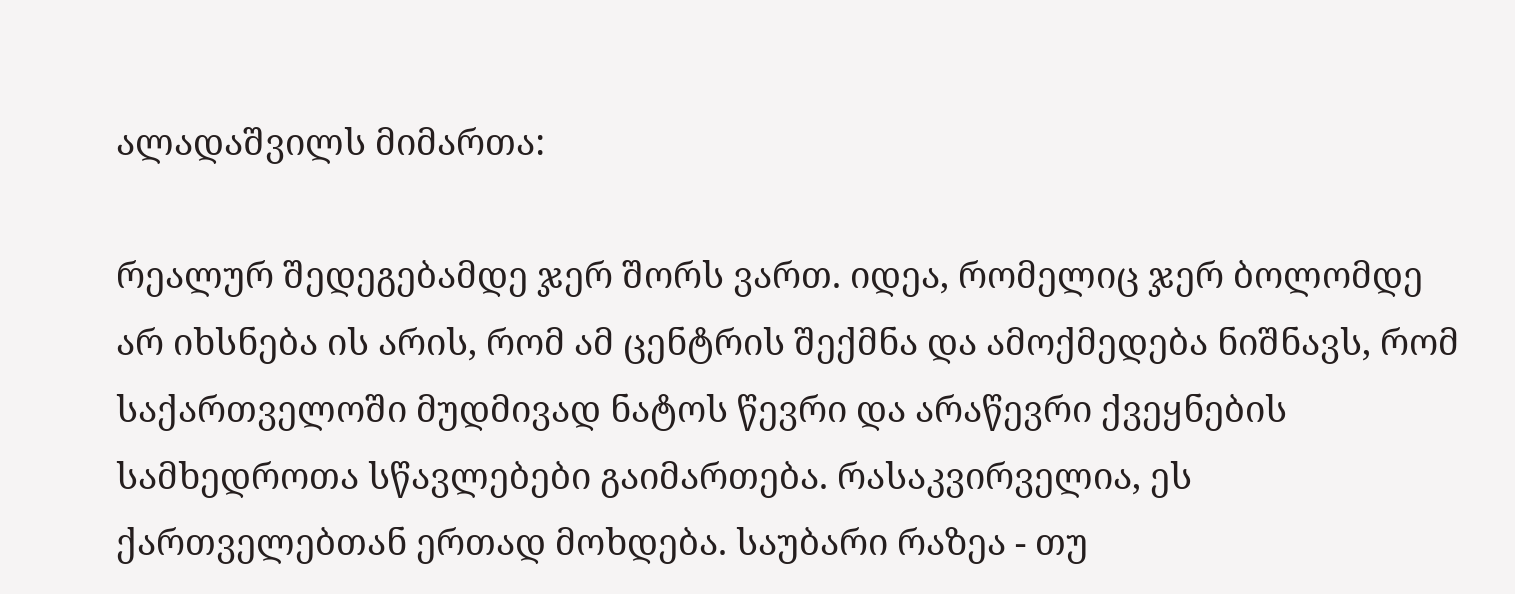ალადაშვილს მიმართა:

რეალურ შედეგებამდე ჯერ შორს ვართ. იდეა, რომელიც ჯერ ბოლომდე არ იხსნება ის არის, რომ ამ ცენტრის შექმნა და ამოქმედება ნიშნავს, რომ საქართველოში მუდმივად ნატოს წევრი და არაწევრი ქვეყნების სამხედროთა სწავლებები გაიმართება. რასაკვირველია, ეს ქართველებთან ერთად მოხდება. საუბარი რაზეა - თუ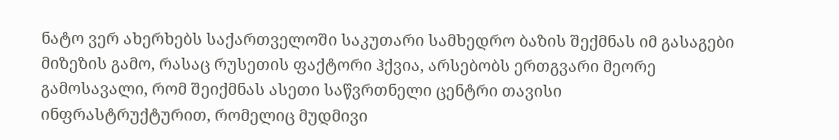ნატო ვერ ახერხებს საქართველოში საკუთარი სამხედრო ბაზის შექმნას იმ გასაგები მიზეზის გამო, რასაც რუსეთის ფაქტორი ჰქვია, არსებობს ერთგვარი მეორე გამოსავალი, რომ შეიქმნას ასეთი საწვრთნელი ცენტრი თავისი ინფრასტრუქტურით, რომელიც მუდმივი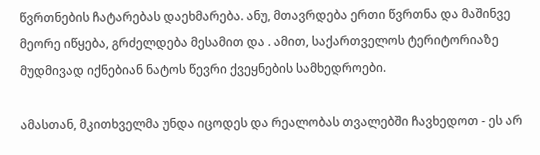წვრთნების ჩატარებას დაეხმარება. ანუ, მთავრდება ერთი წვრთნა და მაშინვე მეორე იწყება, გრძელდება მესამით და . ამით, საქართველოს ტერიტორიაზე მუდმივად იქნებიან ნატოს წევრი ქვეყნების სამხედროები.

ამასთან, მკითხველმა უნდა იცოდეს და რეალობას თვალებში ჩავხედოთ - ეს არ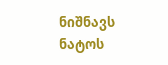ნიშნავს ნატოს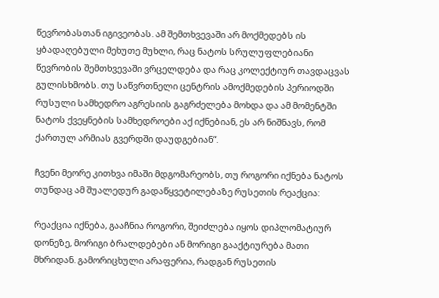წევრობასთან იგივეობას. ამ შემთხვევაში არ მოქმედებს ის ყბადაღებული მეხუთე მუხლი, რაც ნატოს სრულუფლებიანი წევრობის შემთხვევაში ვრცელდება და რაც კოლექტიურ თავდაცვას გულისხმობს. თუ საწვრთნელი ცენტრის ამოქმედების პერიოდში რუსული სამხედრო აგრესიის გაგრძელება მოხდა და ამ მომენტში ნატოს ქვეყნების სამხედროები აქ იქნებიან, ეს არ ნიშნავს, რომ ქართულ არმიას გვერდში დაუდგებიან“.

ჩვენი მეორე კითხვა იმაში მდგომარეობს, თუ როგორი იქნება ნატოს თუნდაც ამ შუალედურ გადაწყვეტილებაზე რუსეთის რეაქცია:

რეაქცია იქნება, გააჩნია როგორი, შეიძლება იყოს დიპლომატიურ დონეზე, მორიგი ბრალდებები ან მორიგი გააქტიურება მათი მხრიდან. გამორიცხული არაფერია, რადგან რუსეთის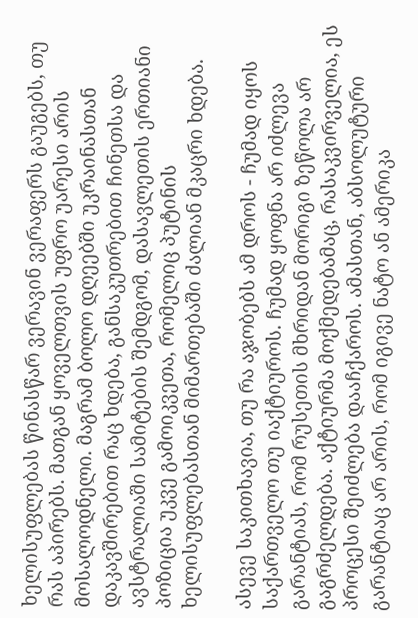ხელისუფლებას წინასწარ ვერავინ ვერაფერს გაუგებს, თუ რას აპირებს. მათგან ყოველთვის უფრო უარესი არის მოსალოდნელი. მაგრამ ბოლო დღეებში უკრაინასთან დაკავშირებით რაც ხდება, განსაკუთრებით ჩინეთსა და ავსტრალიაში სამიტების შემდგომ, დასავლეთის ერთიანი პოზიცია უკვე გამოიკვეთა, რომელიც პუტინის ხელისუფლებასთან მიმართებაში ძალიან მკაცრი ხდება.

ასევე საკითხავია, თუ რა აჯობებს ამ დროს - ჩუმად იყოს საქართველო თუ იაქტიუროს. ჩუმად ყოფნა არ იძლევა გარანტიას, რომ რუსეთის მხრიდან მორიგი ზეწოლა არ გაგრძელდება. აქტიურმა მოქმედებამაც, რასაკვირველია, ეს პროცესი შეიძლება დააჩქაროს. ამასთან, აბსოლუტური გარანტიაც არ არის, რომ იგივე ნატო ან ამერიკა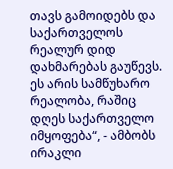თავს გამოიდებს და საქართველოს რეალურ დიდ დახმარებას გაუწევს. ეს არის სამწუხარო რეალობა, რაშიც დღეს საქართველო იმყოფება“, - ამბობს ირაკლი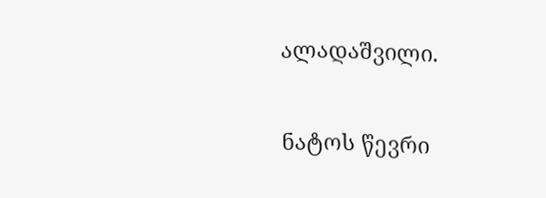ალადაშვილი.

ნატოს წევრი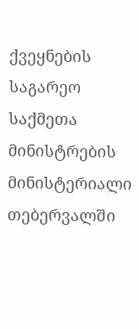ქვეყნების საგარეო საქმეთა მინისტრების მინისტერიალი თებერვალში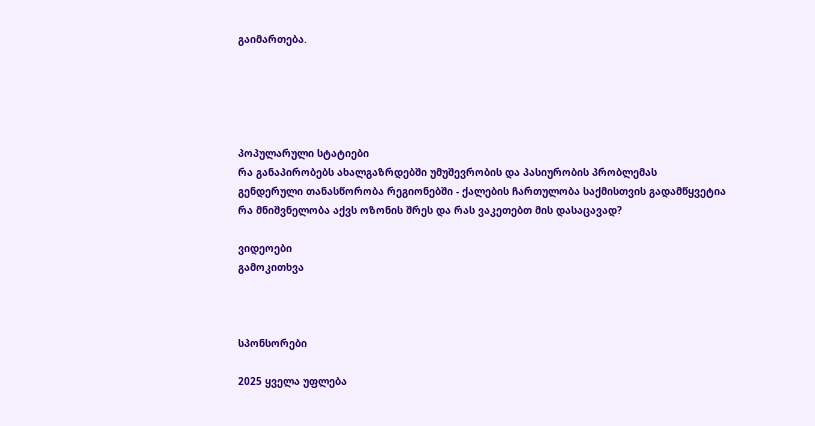გაიმართება.





პოპულარული სტატიები
რა განაპირობებს ახალგაზრდებში უმუშევრობის და პასიურობის პრობლემას
გენდერული თანასწორობა რეგიონებში - ქალების ჩართულობა საქმისთვის გადამწყვეტია
რა მნიშვნელობა აქვს ოზონის შრეს და რას ვაკეთებთ მის დასაცავად?

ვიდეოები
გამოკითხვა



სპონსორები

2025 ყველა უფლება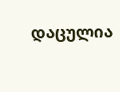დაცულია